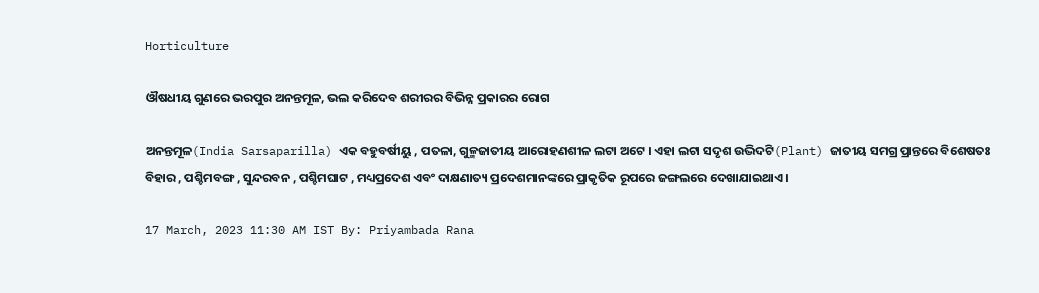Horticulture

ଔଷଧୀୟ ଗୁଣରେ ଭରପୁର ଅନନ୍ତମୂଳ, ଭଲ କରିଦେବ ଶରୀରର ବିଭିନ୍ନ ପ୍ରକାରର ରୋଗ

ଅନନ୍ତମୂଳ(India Sarsaparilla) ଏକ ବହୁବର୍ଷୀୟୁ , ପତଳା, ଗୁଳ୍ମଜାତୀୟ ଆରୋହଣଶୀଳ ଲଟା ଅଟେ । ଏହା ଲଟା ସଦୃଶ ଉଦ୍ଭିଦଟି(Plant) ଜାତୀୟ ସମଗ୍ର ପ୍ରାନ୍ତରେ ବିଶେଷତଃ ବିହାର , ପଶ୍ଚିମବଙ୍ଗ , ସୁନ୍ଦରବନ , ପଶ୍ଚିମଘାଟ , ମଧ୍ୟପ୍ରଦେଶ ଏବଂ ଦାକ୍ଷଣାତ୍ୟ ପ୍ରଦେଶମାନଙ୍କରେ ପ୍ରାକୃତିକ ରୂପରେ ଜଙ୍ଗଲରେ ଦେଖାଯାଇଥାଏ ।

17 March, 2023 11:30 AM IST By: Priyambada Rana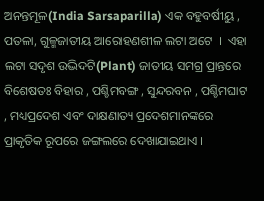ଅନନ୍ତମୂଳ(India Sarsaparilla) ଏକ ବହୁବର୍ଷୀୟୁ , ପତଳା, ଗୁଳ୍ମଜାତୀୟ ଆରୋହଣଶୀଳ ଲଟା ଅଟେ  ।  ଏହା ଲଟା ସଦୃଶ ଉଦ୍ଭିଦଟି(Plant) ଜାତୀୟ ସମଗ୍ର ପ୍ରାନ୍ତରେ ବିଶେଷତଃ ବିହାର , ପଶ୍ଚିମବଙ୍ଗ , ସୁନ୍ଦରବନ , ପଶ୍ଚିମଘାଟ , ମଧ୍ୟପ୍ରଦେଶ ଏବଂ ଦାକ୍ଷଣାତ୍ୟ ପ୍ରଦେଶମାନଙ୍କରେ ପ୍ରାକୃତିକ ରୂପରେ ଜଙ୍ଗଲରେ ଦେଖାଯାଇଥାଏ ।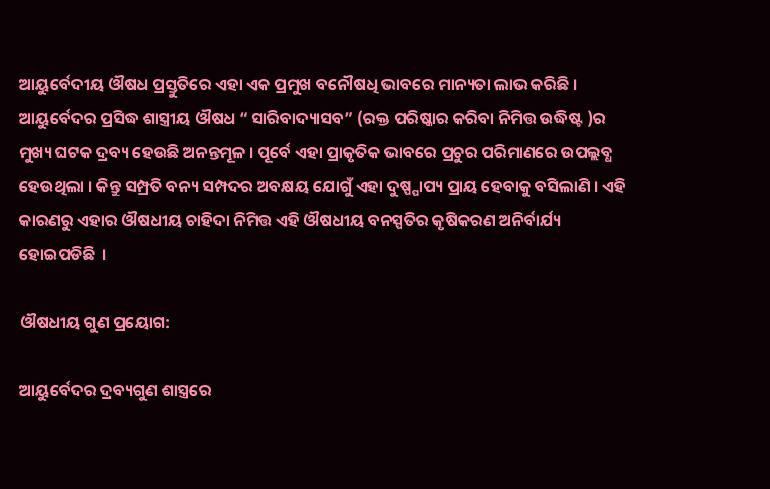ଆୟୁର୍ବେଦୀୟ ଔଷଧ ପ୍ରସ୍ତୁତିରେ ଏହା ଏକ ପ୍ରମୁଖ ବନୌଷଧି ଭାବରେ ମାନ୍ୟତା ଲାଭ କରିଛି । ଆୟୁର୍ବେଦର ପ୍ରସିଦ୍ଧ ଶାସ୍ତ୍ରୀୟ ଔଷଧ “ ସାରିବାଦ୍ୟାସବ” (ରକ୍ତ ପରିଷ୍କାର କରିବା ନିମିତ୍ତ ଉଦ୍ଧିଷ୍ଟ )ର ମୁଖ୍ୟ ଘଟକ ଦ୍ରବ୍ୟ ହେଉଛି ଅନନ୍ତମୂଳ । ପୂର୍ବେ ଏହା ପ୍ରାକୃତିକ ଭାବରେ ପ୍ରଚୁର ପରିମାଣରେ ଉପଲ୍ଲବ୍ଧ ହେଉଥିଲା । କିନ୍ତୁ ସମ୍ପ୍ରତି ବନ୍ୟ ସମ୍ପଦର ଅବକ୍ଷୟ ଯୋଗୁଁ ଏହା ଦୁଷ୍ପ୍ପାପ୍ୟ ପ୍ରାୟ ହେବାକୁ ବସିଲାଣି । ଏହି କାରଣରୁ ଏହାର ଔଷଧୀୟ ଚାହିଦା ନିମିତ୍ତ ଏହି ଔଷଧୀୟ ବନସ୍ପତିର କୃଷିକରଣ ଅନିର୍ବାର୍ଯ୍ୟ ହୋଇପଡିଛି  ।

ଔଷଧୀୟ ଗୁଣ ପ୍ରୟୋଗ:

ଆୟୁର୍ବେଦର ଦ୍ରବ୍ୟଗୁଣ ଶାସ୍ତ୍ରରେ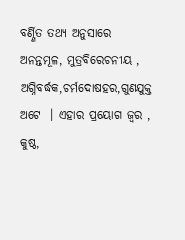ବର୍ଣ୍ଣିତ ତଥ୍ୟ ଅନୁସାରେ ଅନନ୍ତମୂଳ, ମୁତ୍ରବିରେଚନୀୟ , ଅଗ୍ନିବର୍ଦ୍ଧକ,ଚର୍ମଦୋଷହର,ଗୁଣଯୁକ୍ତ ଅଟେ  । ଏହାର ପ୍ରୟୋଗ ଜ୍ଵର , କୁଷ୍ଠ,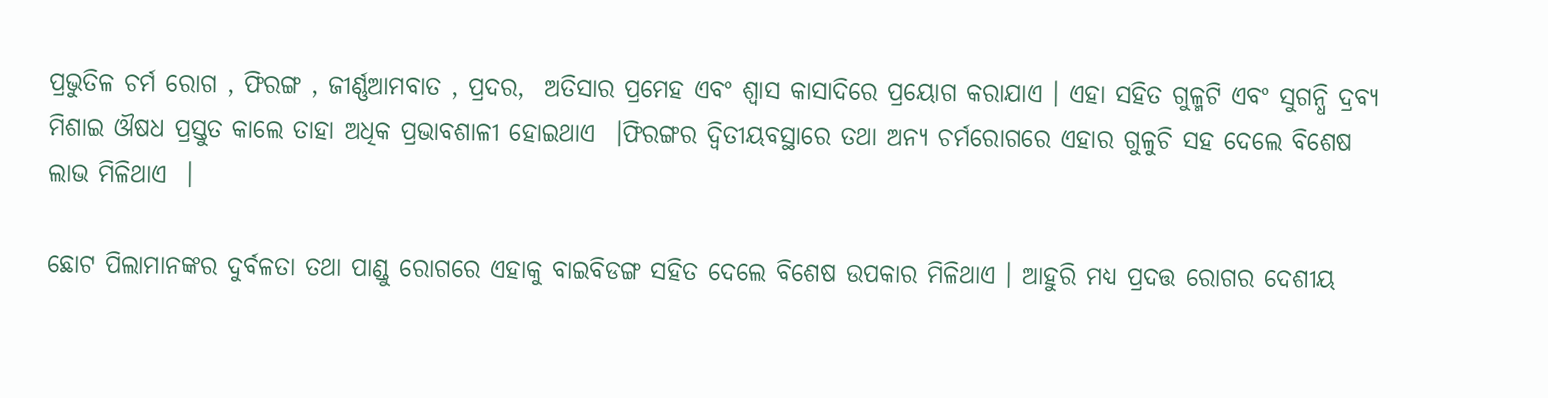ପ୍ରଭୁତିଳ ଚର୍ମ ରୋଗ , ଫିରଙ୍ଗ , ଜୀର୍ଣ୍ଣଆମବାତ , ପ୍ରଦର,  ଅତିସାର ପ୍ରମେହ ଏବଂ ଶ୍ଵାସ କାସାଦିରେ ପ୍ରୟୋଗ କରାଯାଏ । ଏହା ସହିତ ଗୁଳ୍ମଟି ଏବଂ ସୁଗନ୍ଧି ଦ୍ରବ୍ୟ ମିଶାଇ ଔଷଧ ପ୍ରସ୍ତୁତ କାଲେ ତାହା ଅଧିକ ପ୍ରଭାବଶାଳୀ ହୋଇଥାଏ  ।ଫିରଙ୍ଗର ଦ୍ଵିତୀୟବସ୍ଥାରେ ତଥା ଅନ୍ୟ ଚର୍ମରୋଗରେ ଏହାର ଗୁଳୁଚି ସହ ଦେଲେ ବିଶେଷ ଲାଭ ମିଳିଥାଏ  ।

ଛୋଟ ପିଲାମାନଙ୍କର ଦୁର୍ବଳତା ତଥା ପାଣ୍ଡୁ ରୋଗରେ ଏହାକୁ ବାଇବିଡଙ୍ଗ ସହିତ ଦେଲେ ବିଶେଷ ଉପକାର ମିଳିଥାଏ । ଆହୁରି ମଧ୍ୟ ପ୍ରଦତ୍ତ ରୋଗର ଦେଶୀୟ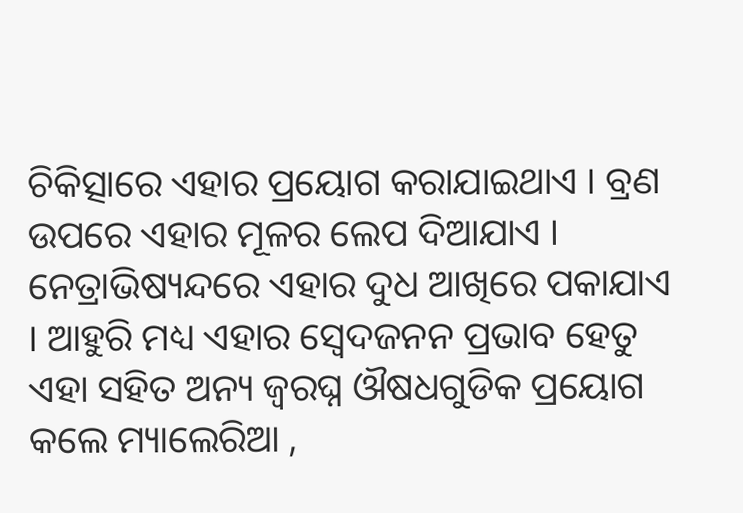ଚିକିତ୍ସାରେ ଏହାର ପ୍ରୟୋଗ କରାଯାଇଥାଏ । ବ୍ରଣ ଉପରେ ଏହାର ମୂଳର ଲେପ ଦିଆଯାଏ । ନେତ୍ରାଭିଷ୍ୟନ୍ଦରେ ଏହାର ଦୁଧ ଆଖିରେ ପକାଯାଏ  । ଆହୁରି ମଧ୍ୟ ଏହାର ସ୍ଵେଦଜନନ ପ୍ରଭାବ ହେତୁ ଏହା ସହିତ ଅନ୍ୟ ଜ୍ଵରଘ୍ନ ଔଷଧଗୁଡିକ ପ୍ରୟୋଗ କଲେ ମ୍ୟାଲେରିଆ ,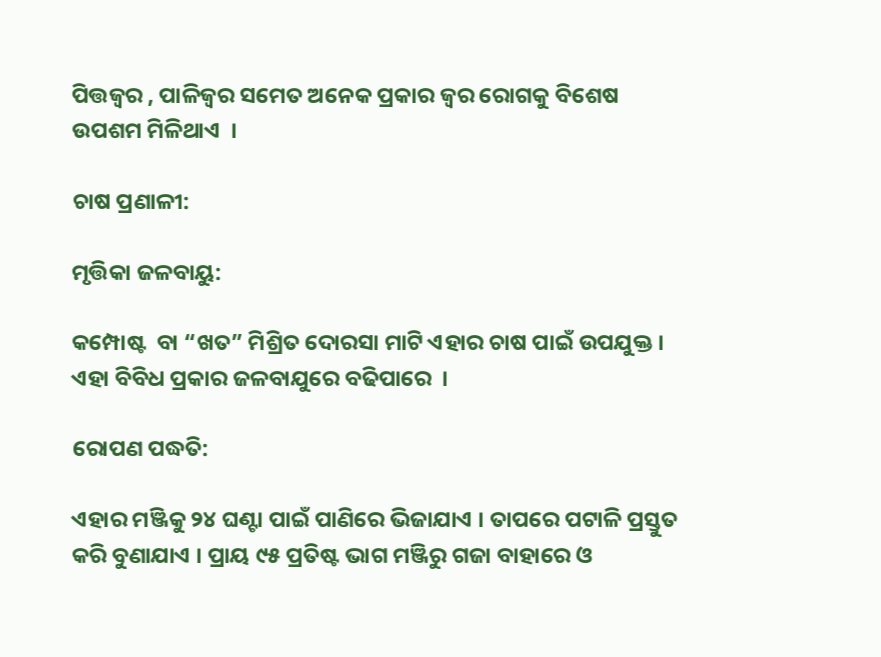ପିତ୍ତଜ୍ଵର , ପାଳିଜ୍ଵର ସମେତ ଅନେକ ପ୍ରକାର ଜ୍ଵର ରୋଗକୁ ବିଶେଷ ଉପଶମ ମିଳିଥାଏ  ।

ଚାଷ ପ୍ରଣାଳୀ:

ମୃତ୍ତିକା ଜଳବାୟୁ:

କମ୍ପୋଷ୍ଟ  ବା “ଖତ” ମିଶ୍ରିତ ଦୋରସା ମାଟି ଏହାର ଚାଷ ପାଇଁ ଉପଯୁକ୍ତ । ଏହା ବିବିଧ ପ୍ରକାର ଜଳବାଯୁରେ ବଢିପାରେ  ।

ରୋପଣ ପଦ୍ଧତି:

ଏହାର ମଞ୍ଜିକୁ ୨୪ ଘଣ୍ଟା ପାଇଁ ପାଣିରେ ଭିଜାଯାଏ । ତାପରେ ପଟାଳି ପ୍ରସ୍ତୁତ କରି ବୁଣାଯାଏ । ପ୍ରାୟ ୯୫ ପ୍ରତିଷ୍ଟ ଭାଗ ମଞ୍ଜିରୁ ଗଜା ବାହାରେ ଓ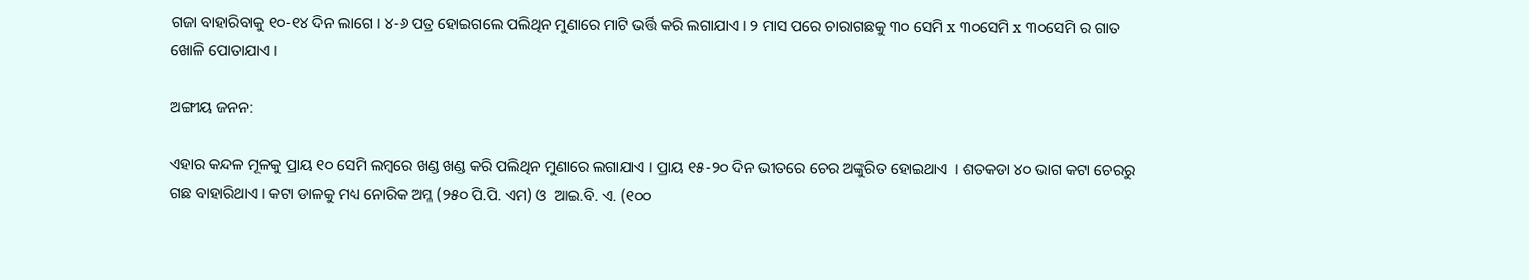ଗଜା ବାହାରିବାକୁ ୧୦-୧୪ ଦିନ ଲାଗେ । ୪-୬ ପତ୍ର ହୋଇଗଲେ ପଲିଥିନ ମୁଣାରେ ମାଟି ଭର୍ତ୍ତି କରି ଲଗାଯାଏ । ୨ ମାସ ପରେ ଚାରାଗଛକୁ ୩୦ ସେମି x ୩୦ସେମି x ୩୦ସେମି ର ଗାତ ଖୋଳି ପୋତାଯାଏ ।

ଅଙ୍ଗୀୟ ଜନନ:

ଏହାର କନ୍ଦଳ ମୂଳକୁ ପ୍ରାୟ ୧୦ ସେମି ଲମ୍ବରେ ଖଣ୍ଡ ଖଣ୍ଡ କରି ପଲିଥିନ ମୁଣାରେ ଲଗାଯାଏ । ପ୍ରାୟ ୧୫-୨୦ ଦିନ ଭୀତରେ ଚେର ଅଙ୍କୁରିତ ହୋଇଥାଏ  । ଶତକଡା ୪୦ ଭାଗ କଟା ଚେରରୁ ଗଛ ବାହାରିଥାଏ । କଟା ଡାଳକୁ ମଧ୍ୟ ନୋରିକ ଅମ୍ଳ (୨୫୦ ପି.ପି. ଏମ) ଓ  ଆଇ.ବି. ଏ. (୧୦୦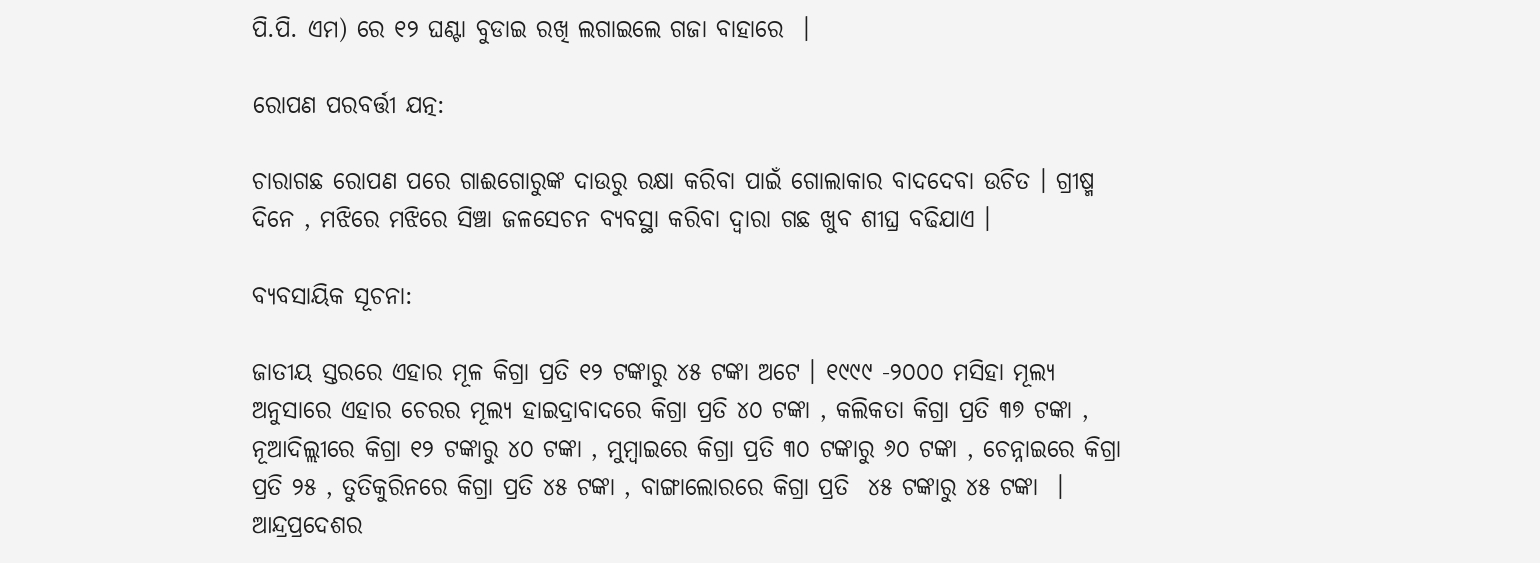ପି.ପି. ଏମ) ରେ ୧୨ ଘଣ୍ଟା ବୁଡାଇ ରଖି ଲଗାଇଲେ ଗଜା ବାହାରେ  ।

ରୋପଣ ପରବର୍ତ୍ତୀ ଯତ୍ନ:

ଚାରାଗଛ ରୋପଣ ପରେ ଗାଈଗୋରୁଙ୍କ ଦାଉରୁ ରକ୍ଷା କରିବା ପାଇଁ ଗୋଲାକାର ବାଦଦେବା ଉଚିତ । ଗ୍ରୀଷ୍ମ ଦିନେ , ମଝିରେ ମଝିରେ ସିଞ୍ଚା ଜଳସେଚନ ବ୍ୟବସ୍ଥା କରିବା ଦ୍ଵାରା ଗଛ ଖୁବ ଶୀଘ୍ର ବଢିଯାଏ ।

ବ୍ୟବସାୟିକ ସୂଚନା:

ଜାତୀୟ ସ୍ତରରେ ଏହାର ମୂଳ କିଗ୍ରା ପ୍ରତି ୧୨ ଟଙ୍କାରୁ ୪୫ ଟଙ୍କା ଅଟେ । ୧୯୯୯ -୨୦୦୦ ମସିହା ମୂଲ୍ୟ ଅନୁସାରେ ଏହାର ଚେରର ମୂଲ୍ୟ ହାଇଦ୍ରାବାଦରେ କିଗ୍ରା ପ୍ରତି ୪୦ ଟଙ୍କା , କଲିକତା କିଗ୍ରା ପ୍ରତି ୩୭ ଟଙ୍କା , ନୂଆଦିଲ୍ଲୀରେ କିଗ୍ରା ୧୨ ଟଙ୍କାରୁ ୪୦ ଟଙ୍କା , ମୁମ୍ବାଇରେ କିଗ୍ରା ପ୍ରତି ୩୦ ଟଙ୍କାରୁ ୬୦ ଟଙ୍କା , ଚେନ୍ନାଇରେ କିଗ୍ରା ପ୍ରତି ୨୫ , ତୁତିକୁରିନରେ କିଗ୍ରା ପ୍ରତି ୪୫ ଟଙ୍କା , ବାଙ୍ଗାଲୋରରେ କିଗ୍ରା ପ୍ରତି  ୪୫ ଟଙ୍କାରୁ ୪୫ ଟଙ୍କା  । ଆନ୍ଦ୍ରପ୍ରଦେଶର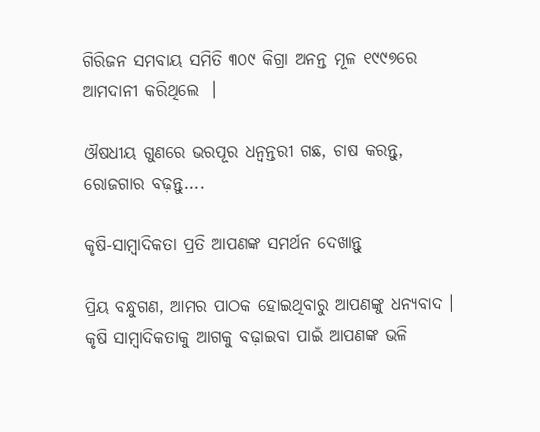ଗିରିଜନ ସମବାୟ ସମିତି ୩୦୯ କିଗ୍ରା ଅନନ୍ତ ମୂଳ ୧୯୯୭ରେ ଆମଦାନୀ କରିଥିଲେ  ।

ଔଷଧୀୟ ଗୁଣରେ ଭରପୂର ଧନ୍ୱନ୍ତରୀ ଗଛ, ଚାଷ କରନ୍ତୁ, ରୋଜଗାର ବଢ଼ନ୍ତୁ....

କୃଷି-ସାମ୍ବାଦିକତା ପ୍ରତି ଆପଣଙ୍କ ସମର୍ଥନ ଦେଖାନ୍ତୁ

ପ୍ରିୟ ବନ୍ଧୁଗଣ, ଆମର ପାଠକ ହୋଇଥିବାରୁ ଆପଣଙ୍କୁ ଧନ୍ୟବାଦ । କୃଷି ସାମ୍ବାଦିକତାକୁ ଆଗକୁ ବଢ଼ାଇବା ପାଇଁ ଆପଣଙ୍କ ଭଳି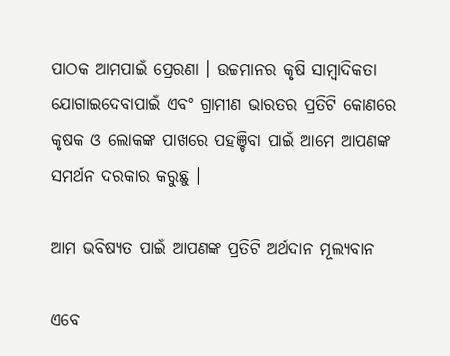ପାଠକ ଆମପାଇଁ ପ୍ରେରଣା । ଉଚ୍ଚମାନର କୃଷି ସାମ୍ବାଦିକତା ଯୋଗାଇଦେବାପାଇଁ ଏବଂ ଗ୍ରାମୀଣ ଭାରତର ପ୍ରତିଟି କୋଣରେ କୃଷକ ଓ ଲୋକଙ୍କ ପାଖରେ ପହଞ୍ଚିବା ପାଇଁ ଆମେ ଆପଣଙ୍କ ସମର୍ଥନ ଦରକାର କରୁଛୁ ।

ଆମ ଭବିଷ୍ୟତ ପାଇଁ ଆପଣଙ୍କ ପ୍ରତିଟି ଅର୍ଥଦାନ ମୂଲ୍ୟବାନ

ଏବେ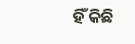ହିଁ କିଛି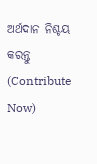ଅର୍ଥଦାନ ନିଶ୍ଚୟ କରନ୍ତୁ (Contribute Now)